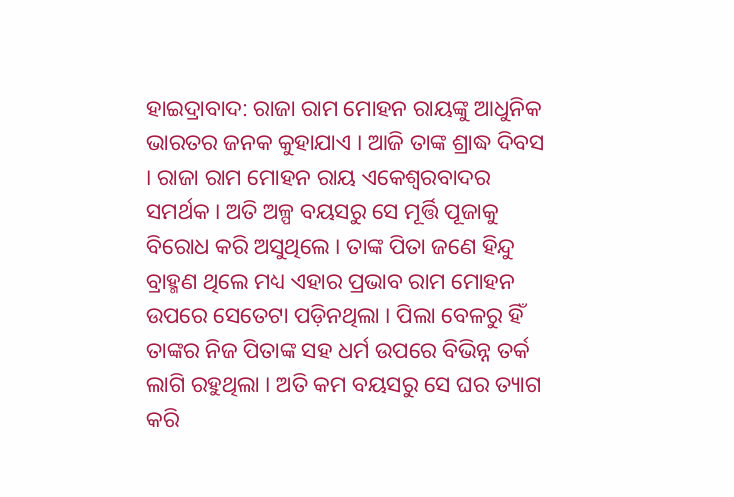ହାଇଦ୍ରାବାଦ: ରାଜା ରାମ ମୋହନ ରାୟଙ୍କୁ ଆଧୁନିକ ଭାରତର ଜନକ କୁହାଯାଏ । ଆଜି ତାଙ୍କ ଶ୍ରାଦ୍ଧ ଦିବସ । ରାଜା ରାମ ମୋହନ ରାୟ ଏକେଶ୍ବରବାଦର ସମର୍ଥକ । ଅତି ଅଳ୍ପ ବୟସରୁ ସେ ମୂର୍ତ୍ତି ପୂଜାକୁ ବିରୋଧ କରି ଅସୁଥିଲେ । ତାଙ୍କ ପିତା ଜଣେ ହିନ୍ଦୁ ବ୍ରାହ୍ମଣ ଥିଲେ ମଧ୍ୟ ଏହାର ପ୍ରଭାବ ରାମ ମୋହନ ଉପରେ ସେତେଟା ପଡ଼ିନଥିଲା । ପିଲା ବେଳରୁ ହିଁ ତାଙ୍କର ନିଜ ପିତାଙ୍କ ସହ ଧର୍ମ ଉପରେ ବିଭିନ୍ନ ତର୍କ ଲାଗି ରହୁଥିଲା । ଅତି କମ ବୟସରୁ ସେ ଘର ତ୍ୟାଗ କରି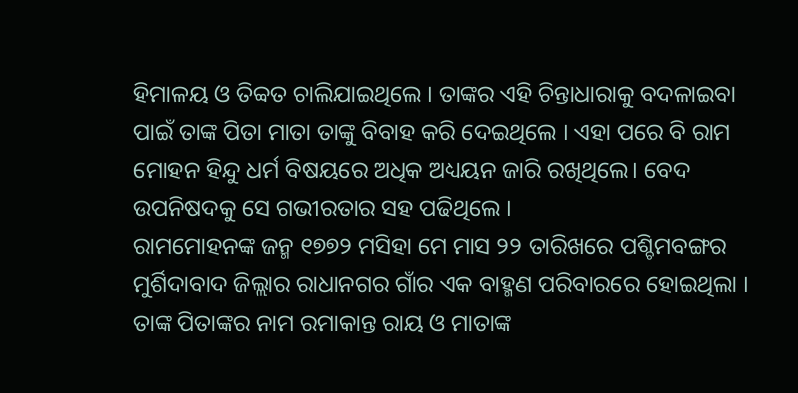ହିମାଳୟ ଓ ତିବ୍ବତ ଚାଲିଯାଇଥିଲେ । ତାଙ୍କର ଏହି ଚିନ୍ତାଧାରାକୁ ବଦଳାଇବା ପାଇଁ ତାଙ୍କ ପିତା ମାତା ତାଙ୍କୁ ବିବାହ କରି ଦେଇଥିଲେ । ଏହା ପରେ ବି ରାମ ମୋହନ ହିନ୍ଦୁ ଧର୍ମ ବିଷୟରେ ଅଧିକ ଅଧ୍ୟୟନ ଜାରି ରଖିଥିଲେ। ବେଦ ଉପନିଷଦକୁ ସେ ଗଭୀରତାର ସହ ପଢିଥିଲେ ।
ରାମମୋହନଙ୍କ ଜନ୍ମ ୧୭୭୨ ମସିହା ମେ ମାସ ୨୨ ତାରିଖରେ ପଶ୍ଚିମବଙ୍ଗର ମୁର୍ଶିଦାବାଦ ଜିଲ୍ଲାର ରାଧାନଗର ଗାଁର ଏକ ବାହ୍ମଣ ପରିବାରରେ ହୋଇଥିଲା । ତାଙ୍କ ପିତାଙ୍କର ନାମ ରମାକାନ୍ତ ରାୟ ଓ ମାତାଙ୍କ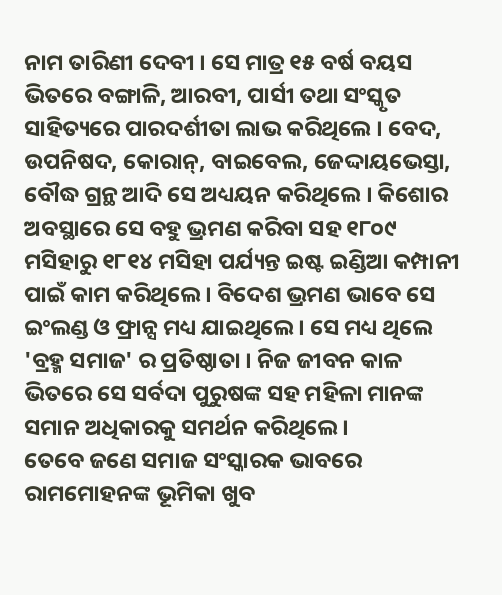ନାମ ତାରିଣୀ ଦେବୀ । ସେ ମାତ୍ର ୧୫ ବର୍ଷ ବୟସ ଭିତରେ ବଙ୍ଗାଳି, ଆରବୀ, ପାର୍ସୀ ତଥା ସଂସ୍କୃତ ସାହିତ୍ୟରେ ପାରଦର୍ଶୀତା ଲାଭ କରିଥିଲେ । ବେଦ, ଉପନିଷଦ, କୋରାନ୍, ବାଇବେଲ, ଜେଦ୍ଦାୟଭେସ୍ତା, ବୌଦ୍ଧ ଗ୍ରନ୍ଥ ଆଦି ସେ ଅଧ୍ୟୟନ କରିଥିଲେ । କିଶୋର ଅବସ୍ଥାରେ ସେ ବହୁ ଭ୍ରମଣ କରିବା ସହ ୧୮୦୯ ମସିହାରୁ ୧୮୧୪ ମସିହା ପର୍ଯ୍ୟନ୍ତ ଇଷ୍ଟ ଇଣ୍ଡିଆ କମ୍ପାନୀ ପାଇଁ କାମ କରିଥିଲେ । ବିଦେଶ ଭ୍ରମଣ ଭାବେ ସେ ଇଂଲଣ୍ଡ ଓ ଫ୍ରାନ୍ସ ମଧ୍ୟ ଯାଇଥିଲେ । ସେ ମଧ୍ୟ ଥିଲେ 'ବ୍ରହ୍ମ ସମାଜ' ର ପ୍ରତିଷ୍ଠାତା । ନିଜ ଜୀବନ କାଳ ଭିତରେ ସେ ସର୍ବଦା ପୁରୁଷଙ୍କ ସହ ମହିଳା ମାନଙ୍କ ସମାନ ଅଧିକାରକୁ ସମର୍ଥନ କରିଥିଲେ ।
ତେବେ ଜଣେ ସମାଜ ସଂସ୍କାରକ ଭାବରେ ରାମମୋହନଙ୍କ ଭୂମିକା ଖୁବ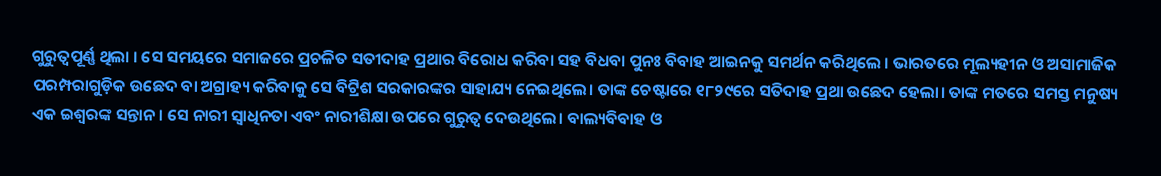ଗୁରୁତ୍ବପୂର୍ଣ୍ଣ ଥିଲା । ସେ ସମୟରେ ସମାଜରେ ପ୍ରଚଳିତ ସତୀଦାହ ପ୍ରଥାର ବିରୋଧ କରିବା ସହ ବିଧବା ପୁନଃ ବିବାହ ଆଇନକୁ ସମର୍ଥନ କରିଥିଲେ । ଭାରତରେ ମୂଲ୍ୟହୀନ ଓ ଅସାମାଜିକ ପରମ୍ପରାଗୁଡ଼ିକ ଉଛେଦ ବା ଅଗ୍ରାହ୍ୟ କରିବାକୁ ସେ ବିଟ୍ରିଶ ସରକାରଙ୍କର ସାହାଯ୍ୟ ନେଇଥିଲେ। ତାଙ୍କ ଚେଷ୍ଟାରେ ୧୮୨୯ରେ ସତିଦାହ ପ୍ରଥା ଉଛେଦ ହେଲା। ତାଙ୍କ ମତରେ ସମସ୍ତ ମନୁଷ୍ୟ ଏକ ଇଶ୍ବରଙ୍କ ସନ୍ତାନ। ସେ ନାରୀ ସ୍ବାଧିନତା ଏବଂ ନାରୀଶିକ୍ଷା ଉପରେ ଗୁରୁତ୍ବ ଦେଉଥିଲେ। ବାଲ୍ୟବିବାହ ଓ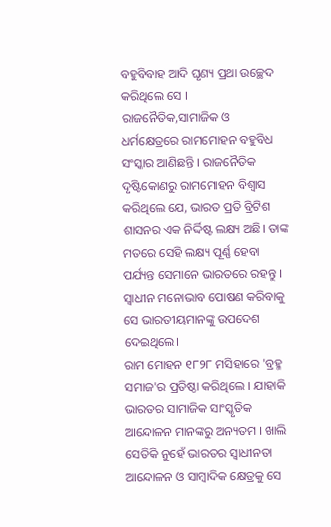ବହୁବିବାହ ଆଦି ଘୃଣ୍ୟ ପ୍ରଥା ଉଚ୍ଛେଦ କରିଥିଲେ ସେ ।
ରାଜନୈତିକ,ସାମାଜିକ ଓ ଧର୍ମକ୍ଷେତ୍ରରେ ରାମମୋହନ ବହୁବିଧ ସଂସ୍କାର ଆଣିଛନ୍ତି । ରାଜନୈତିକ ଦୃଷ୍ଟିକୋଣରୁ ରାମମୋହନ ବିଶ୍ବାସ କରିଥିଲେ ଯେ, ଭାରତ ପ୍ରତି ବ୍ରିଟିଶ ଶାସନର ଏକ ନିର୍ଦ୍ଦିଷ୍ଟ ଲକ୍ଷ୍ୟ ଅଛି। ତାଙ୍କ ମତରେ ସେହି ଲକ୍ଷ୍ୟ ପୂର୍ଣ୍ଣ ହେବା ପର୍ଯ୍ୟନ୍ତ ସେମାନେ ଭାରତରେ ରହନ୍ତୁ । ସ୍ବାଧୀନ ମନୋଭାବ ପୋଷଣ କରିବାକୁ ସେ ଭାରତୀୟମାନଙ୍କୁ ଉପଦେଶ ଦେଇଥିଲେ।
ରାମ ମୋହନ ୧୮୨୮ ମସିହାରେ 'ବ୍ରହ୍ମ ସମାଜ'ର ପ୍ରତିଷ୍ଠା କରିଥିଲେ । ଯାହାକି ଭାରତର ସାମାଜିକ ସାଂସ୍କୃତିକ ଆନ୍ଦୋଳନ ମାନଙ୍କରୁ ଅନ୍ୟତମ । ଖାଲି ସେତିକି ନୁହେଁ ଭାରତର ସ୍ବାଧୀନତା ଆନ୍ଦୋଳନ ଓ ସାମ୍ବାଦିକ କ୍ଷେତ୍ରକୁ ସେ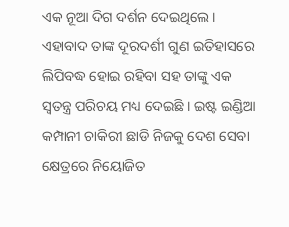ଏକ ନୂଆ ଦିଗ ଦର୍ଶନ ଦେଇଥିଲେ । ଏହାବାଦ ତାଙ୍କ ଦୂରଦର୍ଶୀ ଗୁଣ ଇତିହାସରେ ଲିପିବଦ୍ଧ ହୋଇ ରହିବା ସହ ତାଙ୍କୁ ଏକ ସ୍ବତନ୍ତ୍ର ପରିଚୟ ମଧ୍ୟ ଦେଇଛି । ଇଷ୍ଟ ଇଣ୍ଡିଆ କମ୍ପାନୀ ଚାକିରୀ ଛାଡି ନିଜକୁ ଦେଶ ସେବା କ୍ଷେତ୍ରରେ ନିୟୋଜିତ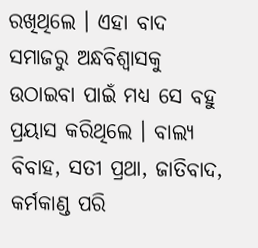ରଖିଥିଲେ । ଏହା ବାଦ ସମାଜରୁ ଅନ୍ଧବିଶ୍ବାସକୁ ଉଠାଇବା ପାଇଁ ମଧ୍ୟ ସେ ବହୁ ପ୍ରୟାସ କରିଥିଲେ । ବାଲ୍ୟ ବିବାହ, ସତୀ ପ୍ରଥା, ଜାତିବାଦ, କର୍ମକାଣ୍ଡ ପରି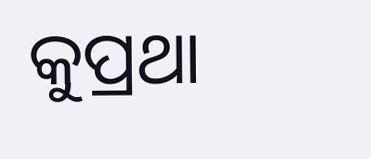କୁପ୍ରଥା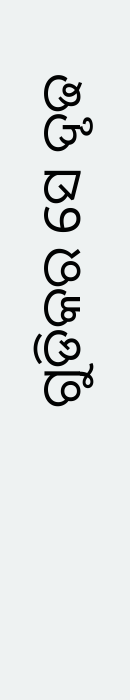ଗୁଡିକର ସେ ଦୃଢ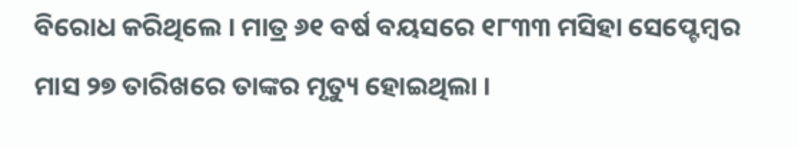ବିରୋଧ କରିଥିଲେ । ମାତ୍ର ୬୧ ବର୍ଷ ବୟସରେ ୧୮୩୩ ମସିହା ସେପ୍ଟେମ୍ବର ମାସ ୨୭ ତାରିଖରେ ତାଙ୍କର ମୃତ୍ୟୁ ହୋଇଥିଲା ।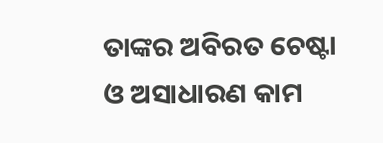ତାଙ୍କର ଅବିରତ ଚେଷ୍ଟା ଓ ଅସାଧାରଣ କାମ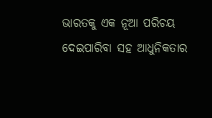ଭାରତକୁ ଏକ ନୂଆ ପରିଚୟ ଦେଇପାରିବା ସହ ଆଧୁନିକତାର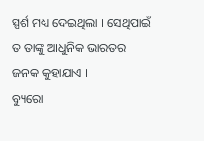ସ୍ପର୍ଶ ମଧ୍ୟ ଦେଇଥିଲା । ସେଥିପାଇଁ ତ ତାଙ୍କୁ ଆଧୁନିକ ଭାରତର ଜନକ କୁହାଯାଏ ।
ବ୍ୟୁରୋ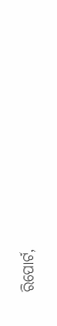ରିପୋର୍ଟ,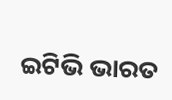ଇଟିଭି ଭାରତ